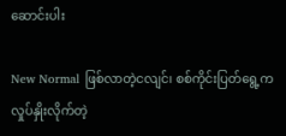ဆောင်းပါး

New Normal ဖြစ်လာတဲ့ငလျင်၊ စစ်ကိုင်းပြတ်ရွေ့က လှုပ်နှိုးလိုက်တဲ့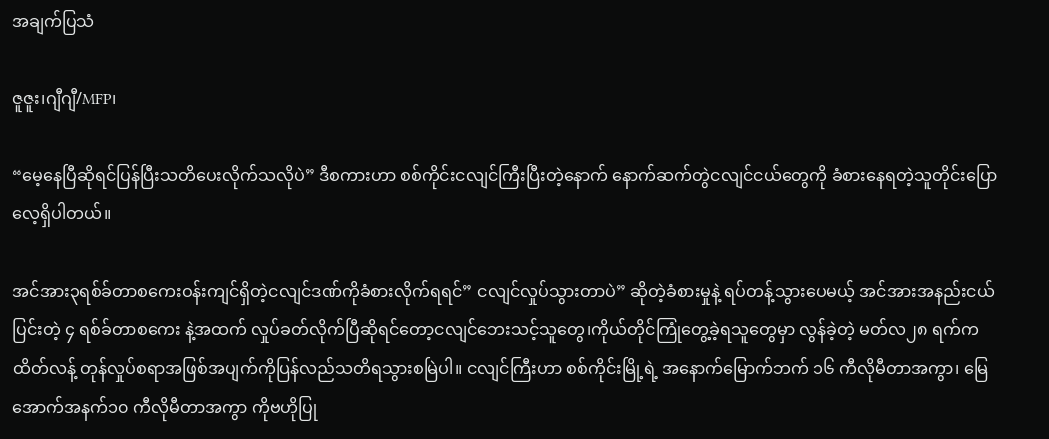အချက်ပြသံ

ဇူဇူး၊ဂျီဂျီ/MFP၊

“မေ့နေပြီဆိုရင်ပြန်ပြီးသတိပေးလိုက်သလိုပဲ” ဒီစကားဟာ စစ်ကိုင်းငလျင်ကြီးပြီးတဲ့နောက် နောက်ဆက်တွဲငလျင်ငယ်တွေကို ခံစားနေရတဲ့သူတိုင်းပြောလေ့ရှိပါတယ်။

အင်အား၃ရစ်ခ်တာစကေးဝန်းကျင်ရှိတဲ့ငလျင်ဒဏ်ကိုခံစားလိုက်ရရင်” ငလျင်လှုပ်သွားတာပဲ” ဆိုတဲ့ခံစားမှုနဲ့ ရပ်တန့်သွားပေမယ့် အင်အားအနည်းငယ်ပြင်းတဲ့ ၄ ရစ်ခ်တာစကေး နဲ့အထက် လှုပ်ခတ်လိုက်ပြီဆိုရင်တော့ငလျင်ဘေးသင့်သူတွေ၊ကိုယ်တိုင်ကြုံတွေ့ခဲ့ရသူတွေမှာ လွန်ခဲ့တဲ့ မတ်လ၂၈ ရက်က ထိတ်လန့် တုန်လှုပ်စရာအဖြစ်အပျက်ကိုပြန်လည်သတိရသွားစမြဲပါ။ ငလျင်ကြီးဟာ စစ်ကိုင်းမြို့ရဲ့ အနောက်မြောက်ဘက် ၁၆ ကီလိုမီတာအကွာ၊ မြေအောက်အနက်၁၀ ကီလိုမီတာအကွာ ကိုဗဟိုပြု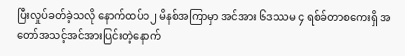ပြီးလှုပ်ခတ်ခဲ့သလို နောက်ထပ်၁၂ မိနစ်အကြာမှာ အင်အား ၆ဒဿမ ၄ ရစ်ခ်တာစကေးရှိ အတော်အသင့်အင်အားပြင်းတဲ့နောက်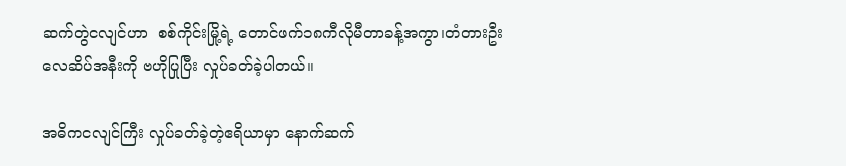ဆက်တွဲငလျင်ဟာ  စစ်ကိုင်းမြို့ရဲ့ တောင်ဖက်၁၈ကီလိုမီတာခန့်အကွာ၊တံတားဦးလေဆိပ်အနီးကို ဗဟိုပြုပြီး လှုပ်ခတ်ခဲ့ပါတယ်။

အဓိကငလျင်ကြီး လှုပ်ခတ်ခဲ့တဲ့ဧရိယာမှာ နောက်ဆက်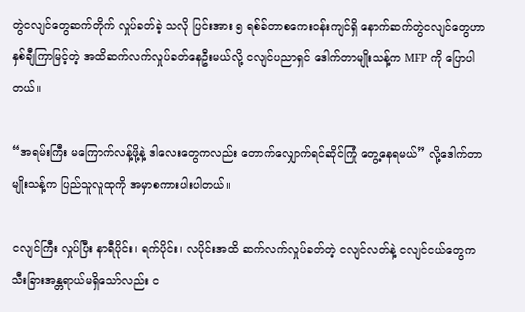တွဲငလျင်တွေဆက်တိုက် လှုပ်ခတ်ခဲ့ သလို ပြင်းအား ၅ ရစ်ခ်တာစကေးဝန်းကျင်ရှိ နောက်ဆက်တွဲငလျင်တွေဟာ နှစ်ချီကြာမြင့်တဲ့ အထိဆက်လက်လှုပ်ခတ်နေဦးမယ်လို့ ငလျင်ပညာရှင် ဒေါက်တာမျိုးသန့်က MFP ကို ပြောပါတယ်။

“အရမ်းကြီး မကြောက်လန့်ဖို့နဲ့ ဒါလေးတွေကလည်း တောက်လျှောက်ရင်ဆိုင်ကြုံ တွေ့နေရမယ်” လို့ဒေါက်တာမျိုးသန့်က ပြည်သူလူထုကို အမှာစကားပါးပါတယ်။

ငလျင်ကြီး လှုပ်ပြီး နာရီပိုင်း၊ ရက်ပိုင်း၊ လပိုင်းအထိ ဆက်လက်လှုပ်ခတ်တဲ့ ငလျင်လတ်နဲ့ ငလျင်ငယ်တွေက သီးခြားအန္တရာယ်မရှိသော်လည်း င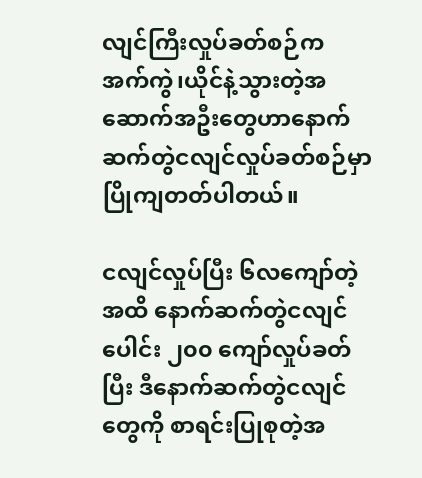လျင်ကြီးလှုပ်ခတ်စဉ်က အက်ကွဲ၊ယိုင်နဲ့သွားတဲ့အဆောက်အဦးတွေဟာနောက်ဆက်တွဲငလျင်လှုပ်ခတ်စဉ်မှာ ပြိုကျတတ်ပါတယ်။

ငလျင်လှုပ်ပြီး ၆လကျော်တဲ့အထိ နောက်ဆက်တွဲငလျင်ပေါင်း ၂၀၀ ကျော်လှုပ်ခတ်ပြီး ဒီနောက်ဆက်တွဲငလျင်တွေကို စာရင်းပြုစုတဲ့အ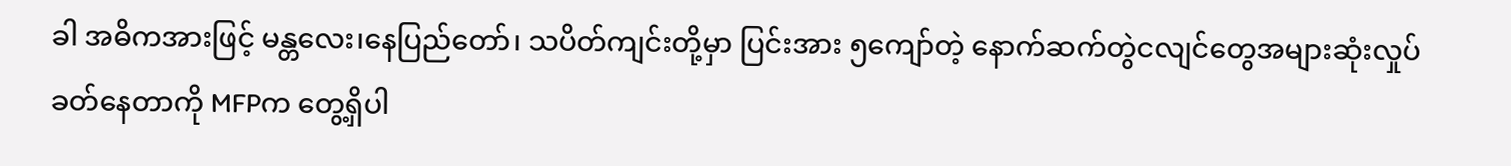ခါ အဓိကအားဖြင့် မန္တလေး၊နေပြည်တော်၊ သပိတ်ကျင်းတို့မှာ ပြင်းအား ၅ကျော်တဲ့ နောက်ဆက်တွဲငလျင်တွေအများဆုံးလှုပ်ခတ်နေတာကို MFPက တွေ့ရှိပါ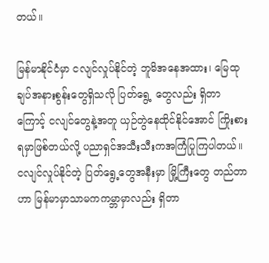တယ်။

မြန်မာနိုင်ငံမှာ ငလျင်လှုပ်နိုင်တဲ့ ဘူမိအနေအထား၊ မြေထုချပ်အနားစွန်းတွေရှိသလို ပြတ်ရွေ့ တွေလည်း ရှိတာကြောင့် ငလျင်တွေနဲ့အတူ ယှဉ်တွဲနေထိုင်နိုင်အောင် ကြိုးစားရမှာဖြစ်တယ်လို့ ပညာရှင်အသီးသီးကအကြံပြုကြပါတယ်။ ငလျင်လှုပ်နိုင်တဲ့ ပြတ်ရွေ့တွေအနီးမှာ မြို့ကြီးတွေ တည်တာဟာ မြန်မာမှာသာမကကမ္ဘာမှာလည်း ရှိတာ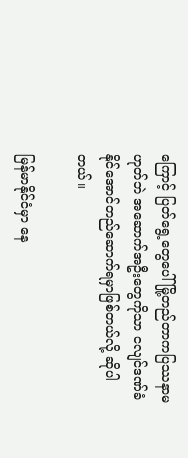ကြောင့် ပြတ်ရွေ့တွေပေါ် မြို့တည်တာကပြဿနာမဟုတ်ဘဲ အဆောက်အဦးတွေကိုသာ ငလျင်ဒဏ်ခံနိုင်အောင်တည်ဆောက်ရမှာဖြစ်တယ်လို့ ဆိုပါတယ်။

မြန်မာနိုင်ငံမှာ နေ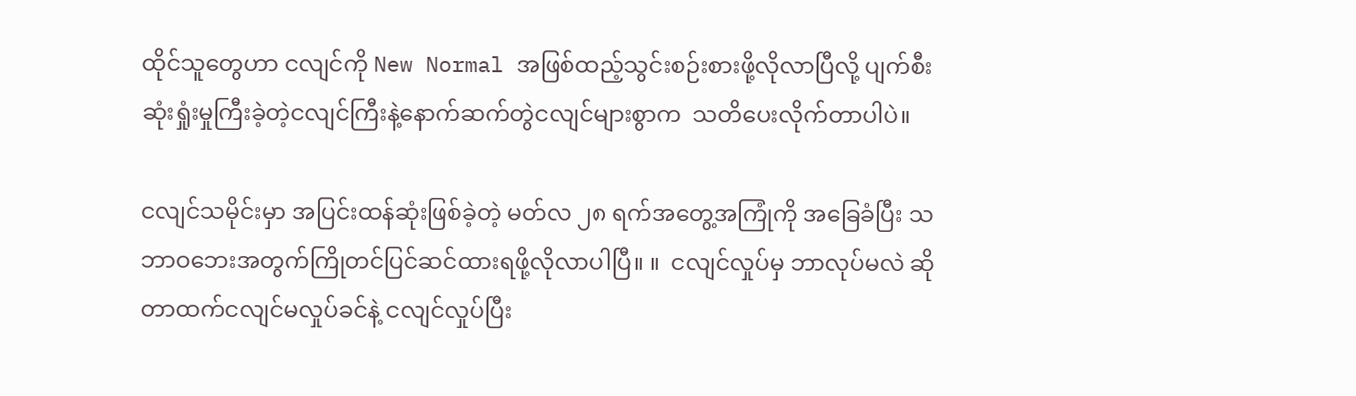ထိုင်သူတွေဟာ ငလျင်ကို New Normal အဖြစ်ထည့်သွင်းစဉ်းစားဖို့လိုလာပြီလို့ ပျက်စီးဆုံးရှုံးမှုကြီးခဲ့တဲ့ငလျင်ကြီးနဲ့နောက်ဆက်တွဲငလျင်များစွာက  သတိပေးလိုက်တာပါပဲ။

ငလျင်သမိုင်းမှာ အပြင်းထန်ဆုံးဖြစ်ခဲ့တဲ့ မတ်လ ၂၈ ရက်အတွေ့အကြုံကို အခြေခံပြီး သဘာဝဘေးအတွက်ကြိုတင်ပြင်ဆင်ထားရဖို့လိုလာပါပြီ။ ။  ငလျင်လှုပ်မှ ဘာလုပ်မလဲ ဆိုတာထက်ငလျင်မလှုပ်ခင်နဲ့ ငလျင်လှုပ်ပြီး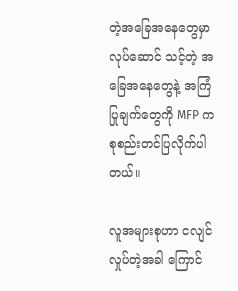တဲ့အခြေအနေတွေမှာ လုပ်ဆောင် သင့်တဲ့ အခြေအနေတွေနဲ့ အကြံပြုချက်တွေကို MFP က စုစည်းတင်ပြလိုက်ပါတယ်။

လူအများစုဟာ ငလျင်လှုပ်တဲ့အခါ ကြောင်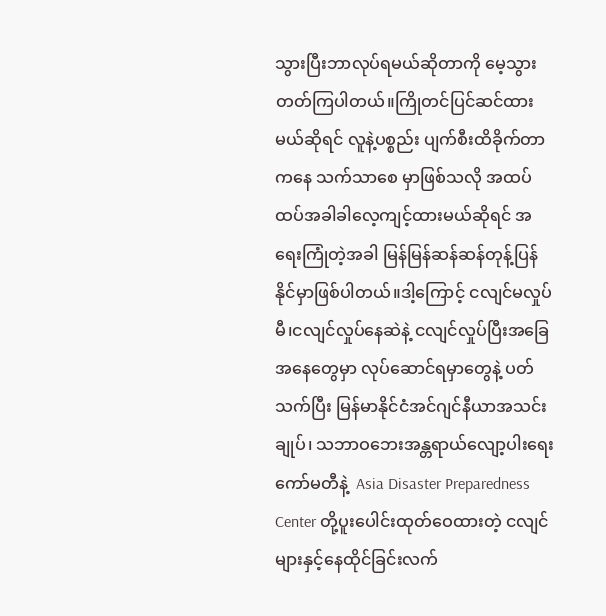သွားပြီးဘာလုပ်ရမယ်ဆိုတာကို မေ့သွားတတ်ကြပါတယ်။ကြိုတင်ပြင်ဆင်ထားမယ်ဆိုရင် လူနဲ့ပစ္စည်း ပျက်စီးထိခိုက်တာကနေ သက်သာစေ မှာဖြစ်သလို အထပ်ထပ်အခါခါလေ့ကျင့်ထားမယ်ဆိုရင် အရေးကြုံတဲ့အခါ မြန်မြန်ဆန်ဆန်တုန့်ပြန်နိုင်မှာဖြစ်ပါတယ်။ဒါ့ကြောင့် ငလျင်မလှုပ်မီ၊ငလျင်လှုပ်နေဆဲနဲ့ ငလျင်လှုပ်ပြီးအခြေအနေတွေမှာ လုပ်ဆောင်ရမှာတွေနဲ့ ပတ်သက်ပြီး မြန်မာနိုင်ငံအင်ဂျင်နီယာအသင်းချုပ်၊ သဘာဝဘေးအန္တရာယ်လျော့ပါးရေးကော်မတီနဲ့  Asia Disaster Preparedness Center တို့ပူးပေါင်းထုတ်ဝေထားတဲ့ ငလျင်များနှင့်နေထိုင်ခြင်းလက်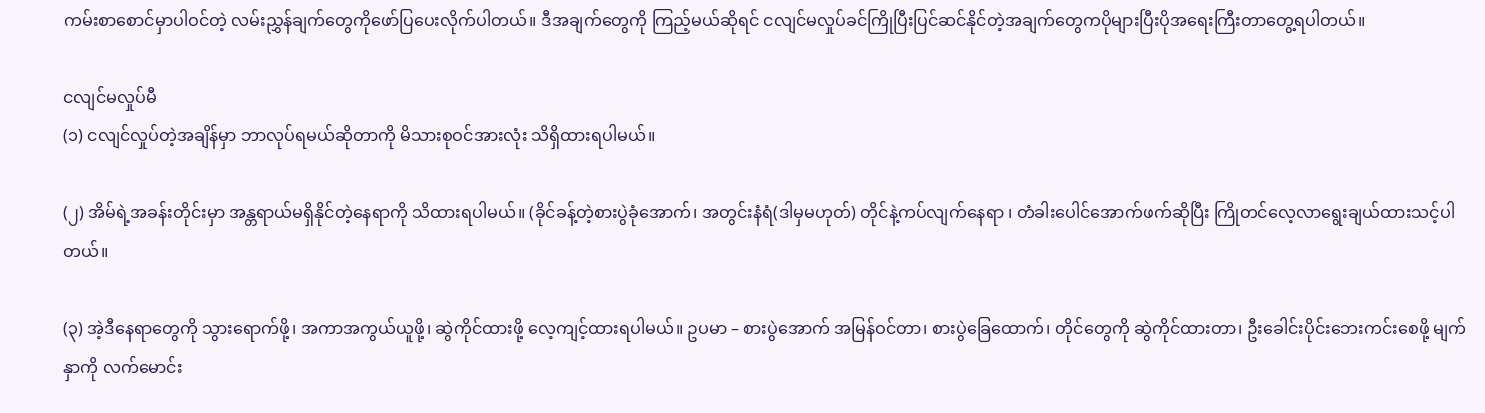ကမ်းစာစောင်မှာပါဝင်တဲ့ လမ်းညွှန်ချက်တွေကိုဖော်ပြပေးလိုက်ပါတယ်။ ဒီအချက်တွေကို ကြည့်မယ်ဆိုရင် ငလျင်မလှုပ်ခင်ကြိုပြီးပြင်ဆင်နိုင်တဲ့အချက်တွေကပိုများပြီးပိုအရေးကြီးတာတွေ့ရပါတယ်။

ငလျင်မလှုပ်မီ
(၁) ငလျင်လှုပ်တဲ့အချိန်မှာ ဘာလုပ်ရမယ်ဆိုတာကို မိသားစုဝင်အားလုံး သိရှိထားရပါမယ်။

(၂) အိမ်ရဲ့အခန်းတိုင်းမှာ အန္တရာယ်မရှိနိုင်တဲ့နေရာကို သိထားရပါမယ်။ (ခိုင်ခန့်တဲ့စားပွဲခုံအောက်၊ အတွင်းနံရံ(ဒါမှမဟုတ်) တိုင်နဲ့ကပ်လျက်နေရာ ၊ တံခါးပေါင်အောက်ဖက်ဆိုပြီး ကြိုတင်လေ့လာရွေးချယ်ထားသင့်ပါတယ်။

(၃) အဲ့ဒီနေရာတွေကို သွားရောက်ဖို့၊ အကာအကွယ်ယူဖို့၊ ဆွဲကိုင်ထားဖို့ လေ့ကျင့်ထားရပါမယ်။ ဥပမာ – စားပွဲအောက် အမြန်ဝင်တာ၊ စားပွဲခြေထောက်၊ တိုင်တွေကို ဆွဲကိုင်ထားတာ၊ ဦးခေါင်းပိုင်းဘေးကင်းစေဖို့ မျက်နှာကို လက်မောင်း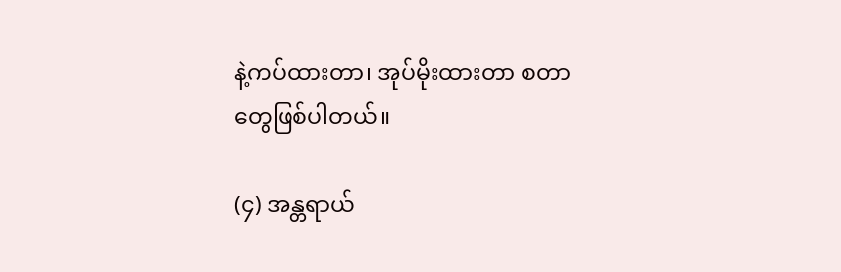နဲ့ကပ်ထားတာ၊ အုပ်မိုးထားတာ စတာတွေဖြစ်ပါတယ်။

(၄) အန္တရာယ်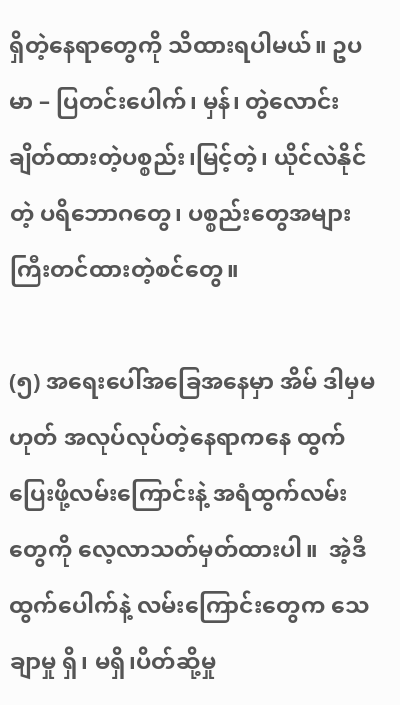ရှိတဲ့နေရာတွေကို သိထားရပါမယ်။ ဥပမာ – ပြတင်းပေါက်၊ မှန်၊ တွဲလောင်းချိတ်ထားတဲ့ပစ္စည်း၊မြင့်တဲ့၊ ယိုင်လဲနိုင်တဲ့ ပရိဘောဂတွေ၊ ပစ္စည်းတွေအများကြီးတင်ထားတဲ့စင်တွေ။

(၅) အရေးပေါ်အခြေအနေမှာ အိမ် ဒါမှမဟုတ် အလုပ်လုပ်တဲ့နေရာကနေ ထွက်ပြေးဖို့လမ်းကြောင်းနဲ့ အရံထွက်လမ်းတွေကို လေ့လာသတ်မှတ်ထားပါ။  အဲ့ဒီထွက်ပေါက်နဲ့ လမ်းကြောင်းတွေက သေချာမှု ရှိ၊ မရှိ၊ပိတ်ဆို့မှု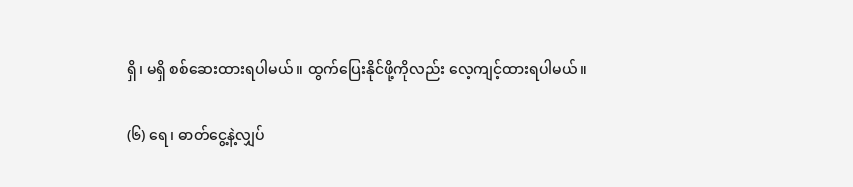ရှိ၊ မရှိ စစ်ဆေးထားရပါမယ်။ ထွက်ပြေးနိုင်ဖို့ကိုလည်း လေ့ကျင့်ထားရပါမယ်။

(၆) ရေ၊ ဓာတ်ငွေ့နဲ့လျှပ်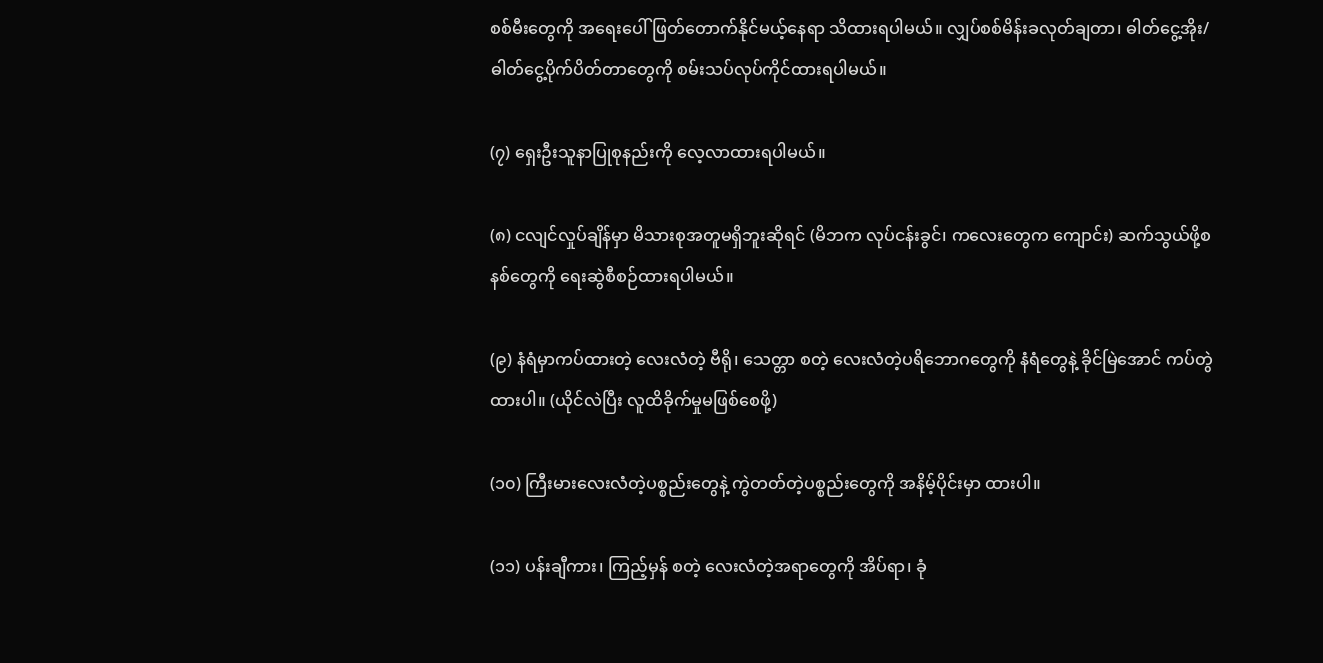စစ်မီးတွေကို အရေးပေါ်ဖြတ်တောက်နိုင်မယ့်နေရာ သိထားရပါမယ်။ လျှပ်စစ်မိန်းခလုတ်ချတာ၊ ဓါတ်ငွေ့အိုး/ဓါတ်ငွေ့ပိုက်ပိတ်တာတွေကို စမ်းသပ်လုပ်ကိုင်ထားရပါမယ်။

(၇) ရှေးဦးသူနာပြုစုနည်းကို လေ့လာထားရပါမယ်။

(၈) ငလျင်လှုပ်ချိန်မှာ မိသားစုအတူမရှိဘူးဆိုရင် (မိဘက လုပ်ငန်းခွင်၊ ကလေးတွေက ကျောင်း) ဆက်သွယ်ဖို့စနစ်တွေကို ရေးဆွဲစီစဉ်ထားရပါမယ်။

(၉) နံရံမှာကပ်ထားတဲ့ လေးလံတဲ့ ဗီရို၊ သေတ္တာ စတဲ့ လေးလံတဲ့ပရိဘောဂတွေကို နံရံတွေနဲ့ ခိုင်မြဲအောင် ကပ်တွဲထားပါ။ (ယိုင်လဲပြီး လူထိခိုက်မှုမဖြစ်စေဖို့)

(၁၀) ကြီးမားလေးလံတဲ့ပစ္စည်းတွေနဲ့ ကွဲတတ်တဲ့ပစ္စည်းတွေကို အနိမ့်ပိုင်းမှာ ထားပါ။

(၁၁) ပန်းချီကား၊ ကြည့်မှန် စတဲ့ လေးလံတဲ့အရာတွေကို အိပ်ရာ၊ ခုံ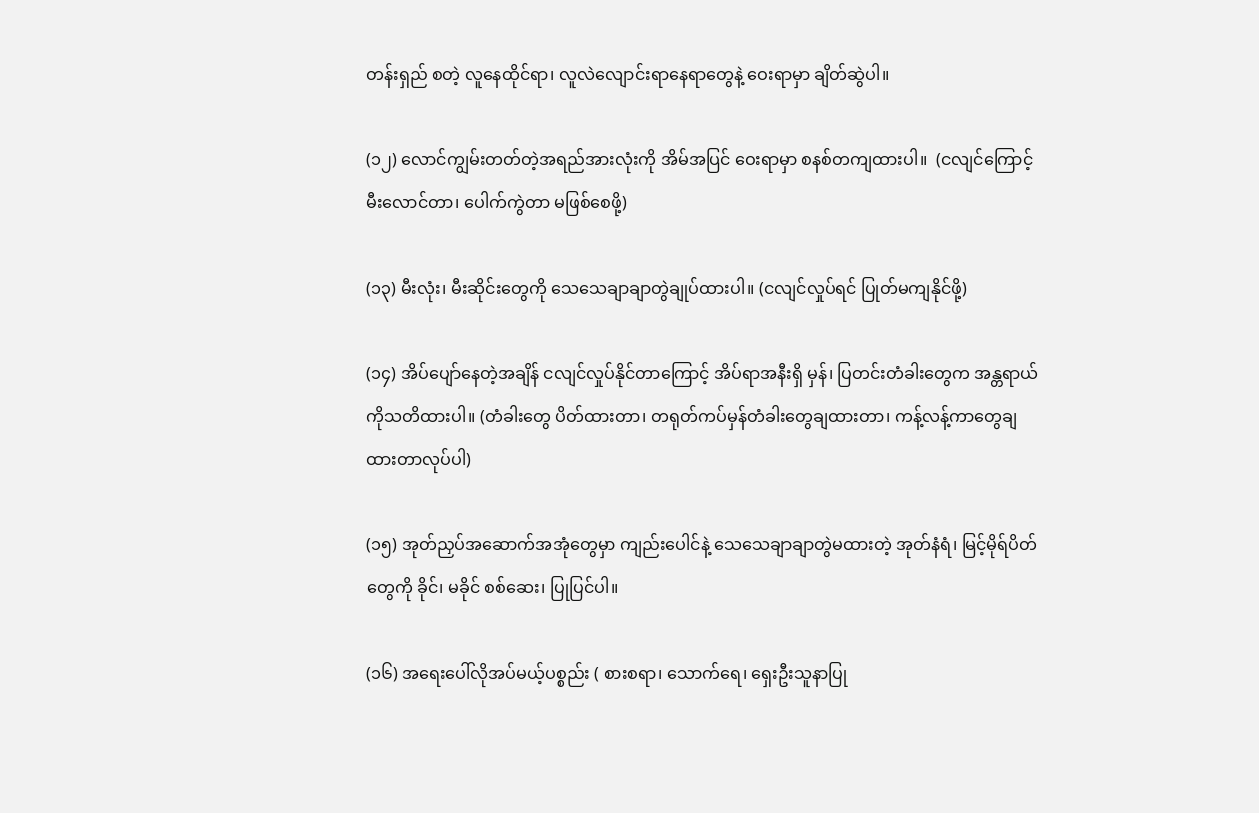တန်းရှည် စတဲ့ လူနေထိုင်ရာ၊ လူလဲလျောင်းရာနေရာတွေနဲ့ ဝေးရာမှာ ချိတ်ဆွဲပါ။

(၁၂) လောင်ကျွမ်းတတ်တဲ့အရည်အားလုံးကို အိမ်အပြင် ဝေးရာမှာ စနစ်တကျထားပါ။  (ငလျင်ကြောင့်မီးလောင်တာ၊ ပေါက်ကွဲတာ မဖြစ်စေဖို့)

(၁၃) မီးလုံး၊ မီးဆိုင်းတွေကို သေသေချာချာတွဲချုပ်ထားပါ။ (ငလျင်လှုပ်ရင် ပြုတ်မကျနိုင်ဖို့)

(၁၄) အိပ်ပျော်နေတဲ့အချိန် ငလျင်လှုပ်နိုင်တာကြောင့် အိပ်ရာအနီးရှိ မှန်၊ ပြတင်းတံခါးတွေက အန္တရာယ်ကိုသတိထားပါ။ (တံခါးတွေ ပိတ်ထားတာ၊ တရုတ်ကပ်မှန်တံခါးတွေချထားတာ၊ ကန့်လန့်ကာတွေချထားတာလုပ်ပါ)

(၁၅) အုတ်ညှပ်အဆောက်အအုံတွေမှာ ကျည်းပေါင်နဲ့ သေသေချာချာတွဲမထားတဲ့ အုတ်နံရံ၊ မြင့်မိုရ်ပိတ်တွေကို ခိုင်၊ မခိုင် စစ်ဆေး၊ ပြုပြင်ပါ။

(၁၆) အရေးပေါ်လိုအပ်မယ့်ပစ္စည်း ( စားစရာ၊ သောက်ရေ၊ ရှေးဦးသူနာပြု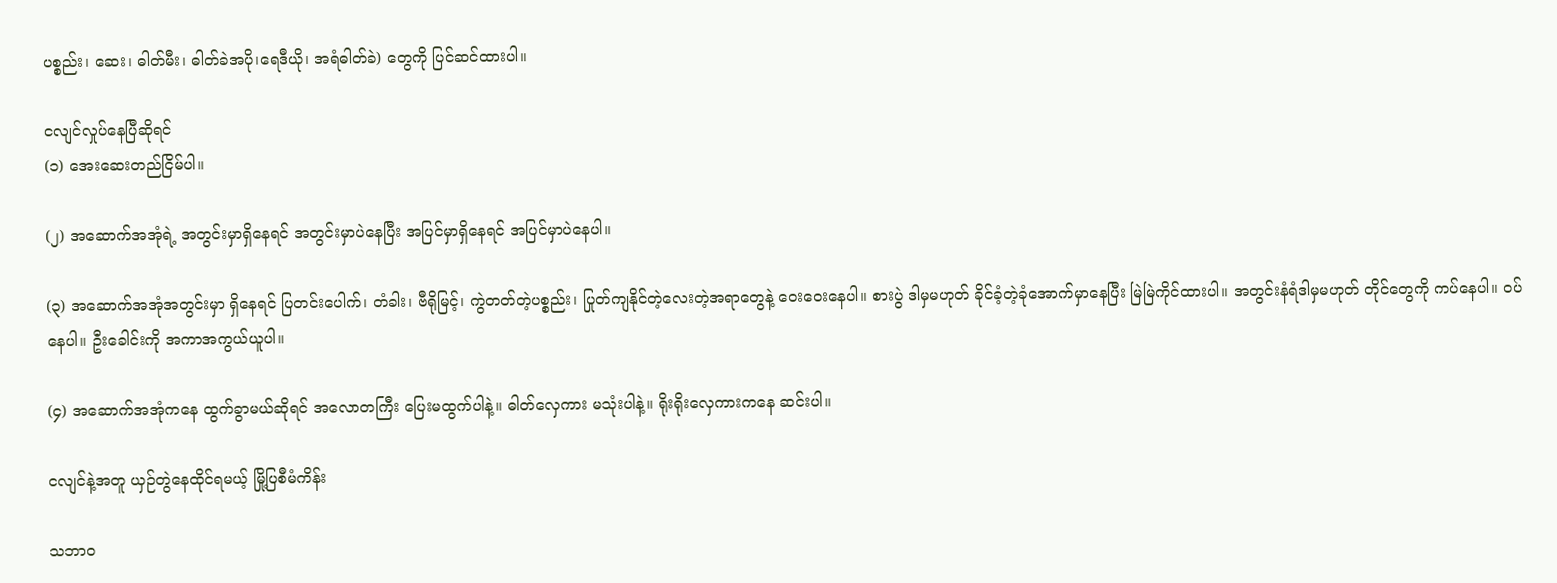ပစ္စည်း၊ ဆေး၊ ဓါတ်မီး၊ ဓါတ်ခဲအပို၊ရေဒီယို၊ အရံဓါတ်ခဲ) တွေကို ပြင်ဆင်ထားပါ။

ငလျင်လှုပ်နေပြီဆိုရင်
(၁) အေးဆေးတည်ငြိမ်ပါ။

(၂) အဆောက်အအုံရဲ့ အတွင်းမှာရှိနေရင် အတွင်းမှာပဲနေပြီး အပြင်မှာရှိနေရင် အပြင်မှာပဲနေပါ။

(၃) အဆောက်အအုံအတွင်းမှာ ရှိနေရင် ပြတင်းပေါက်၊ တံခါး၊ ဗီရိုမြင့်၊ ကွဲတတ်တဲ့ပစ္စည်း၊ ပြုတ်ကျနိုင်တဲ့လေးတဲ့အရာတွေနဲ့ ဝေးဝေးနေပါ။ စားပွဲ ဒါမှမဟုတ် ခိုင်ခံ့တဲ့ခုံအောက်မှာနေပြီး မြဲမြဲကိုင်ထားပါ။ အတွင်းနံရံဒါမှမဟုတ် တိုင်တွေကို ကပ်နေပါ။ ဝပ်နေပါ။ ဦးခေါင်းကို အကာအကွယ်ယူပါ။

(၄) အဆောက်အအုံကနေ ထွက်ခွာမယ်ဆိုရင် အလောတကြီး ပြေးမထွက်ပါနဲ့။ ဓါတ်လှေကား မသုံးပါနဲ့။ ရိုးရိုးလှေကားကနေ ဆင်းပါ။

ငလျင်နဲ့အတူ ယှဉ်တွဲနေထိုင်ရမယ့် မြို့ပြစီမံကိန်း

သဘာဝ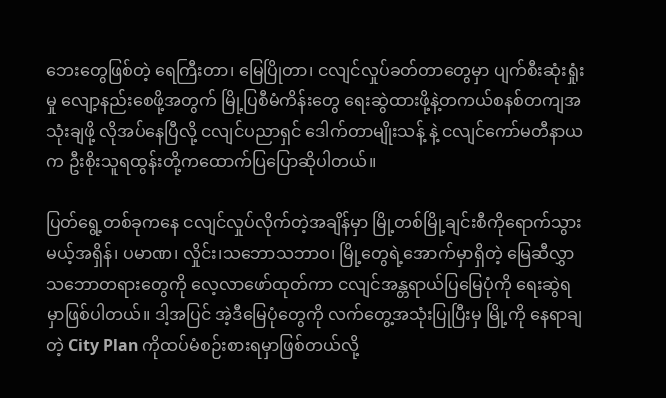ဘေးတွေဖြစ်တဲ့ ရေကြီးတာ၊ မြေပြိုတာ၊ ငလျင်လှုပ်ခတ်တာတွေမှာ ပျက်စီးဆုံးရှုံးမှု လျော့နည်းစေဖို့အတွက် မြို့ပြစီမံကိန်းတွေ ရေးဆွဲထားဖို့နဲ့တကယ်စနစ်တကျအသုံးချဖို့ လိုအပ်နေပြီလို့ ငလျင်ပညာရှင် ဒေါက်တာမျိုးသန့် နဲ့ ငလျင်ကော်မတီနာယက ဦးစိုးသူရထွန်းတို့ကထောက်ပြပြောဆိုပါတယ်။

ပြတ်ရွေ့တစ်ခုကနေ ငလျင်လှုပ်လိုက်တဲ့အချိန်မှာ မြို့တစ်မြို့ချင်းစီကိုရောက်သွားမယ့်အရှိန်၊ ပမာဏ၊ လှိုင်း၊သဘောသဘာဝ၊ မြို့တွေရဲ့အောက်မှာရှိတဲ့ မြေဆီလွှာသဘောတရားတွေကို လေ့လာဖော်ထုတ်ကာ ငလျင်အန္တရာယ်ပြမြေပုံကို ရေးဆွဲရမှာဖြစ်ပါတယ်။ ဒါ့အပြင် အဲ့ဒီမြေပုံတွေကို လက်တွေ့အသုံးပြုပြီးမှ မြို့ကို နေရာချတဲ့ City Plan ကိုထပ်မံစဉ်းစားရမှာဖြစ်တယ်လို့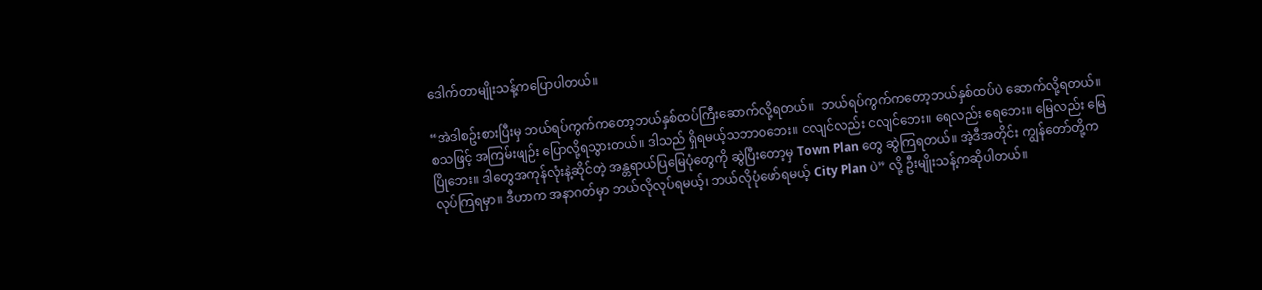ဒေါက်တာမျိုးသန့်ကပြောပါတယ်။

“အဲဒါစဥ်းစားပြီးမှ ဘယ်ရပ်ကွက်က‌တော့ဘယ်နှစ်ထပ်ကြီးဆောက်လို့ရတယ်။  ဘယ်ရပ်ကွက်က‌တော့ဘယ်နှစ်ထပ်ပဲ ဆောက်လို့ရတယ်။ စသဖြင့် အကြမ်းဖျဉ်း ပြောလို့ရသွားတယ်။ ဒါသည် ရှိရမယ့်သဘာ၀ဘေး။ ငလျင်လည်း ငလျင်ဘေး။ ရေလည်း ရေဘေး။ မြေလည်း မြေပြိုဘေး။ ဒါတွေအကုန်လုံးနဲ့ဆိုင်တဲ့ အန္တရာယ်ပြမြေပုံတွေကို ဆွဲပြီးတော့မှ Town Plan တွေ ဆွဲကြရတယ်။ အဲ့ဒီအတိုင်း ကျွန်တော်တို့ကလုပ်ကြရမှာ။ ဒီဟာက အနာဂတ်မှာ ဘယ်လိုလုပ်ရမယ့်၊ ဘယ်လိုပုံဖော်ရမယ့် City Plan ပဲ” လို့ ဦးမျိုးသန့်ကဆိုပါတယ်။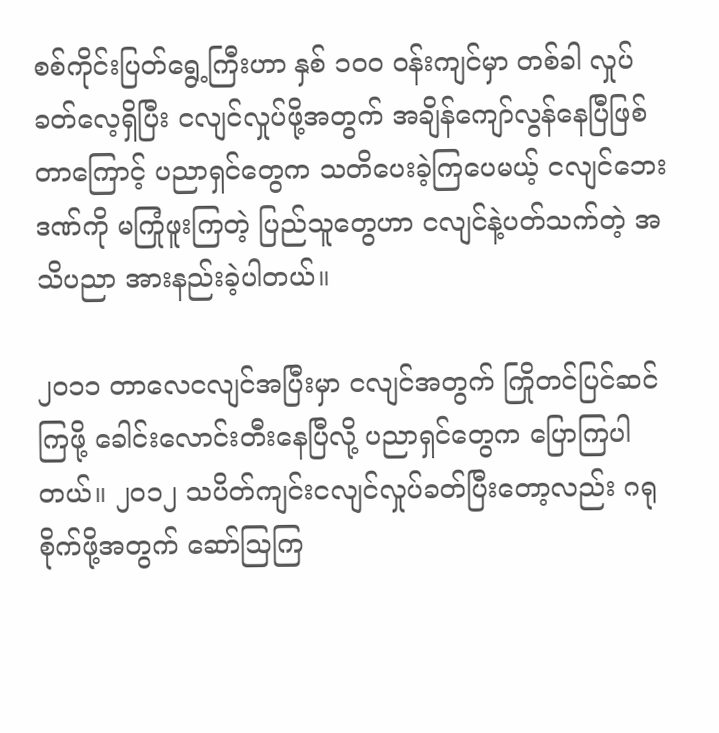စစ်ကိုင်းပြတ်ရွေ့ကြီးဟာ နှစ် ၁၀၀ ဝန်းကျင်မှာ တစ်ခါ လှုပ်ခတ်လေ့ရှိပြီး ငလျင်လှုပ်ဖို့အတွက် အချိန်ကျော်လွန်နေပြီဖြစ်တာကြောင့် ပညာရှင်တွေက သတိပေးခဲ့ကြပေမယ့် ငလျင်‌ဘေးဒဏ်ကို မကြုံဖူးကြတဲ့ ပြည်သူတွေဟာ ငလျင်နဲ့ပတ်သက်တဲ့ အသိပညာ အားနည်းခဲ့ပါတယ်။

၂၀၁၁ တာလေငလျင်အပြီးမှာ ငလျင်အတွက် ကြိုတင်ပြင်ဆင်ကြဖို့ ခေါင်းလောင်းတီးနေပြီလို့ ပညာရှင်တွေက ပြောကြပါတယ်။ ၂၀၁၂ သပိတ်ကျင်းငလျင်လှုပ်ခတ်ပြီးတော့လည်း ဂရုစိုက်ဖို့အတွက် ဆော်ဩကြ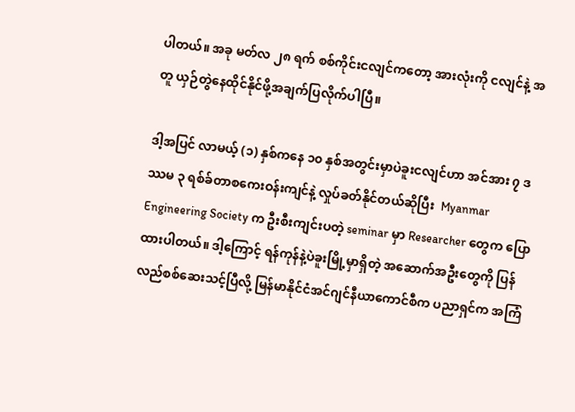ပါတယ်။ အခု မတ်လ ၂၈ ရက် စစ်ကိုင်းငလျင်ကတော့ အားလုံးကို ငလျင်နဲ့ အတူ ယှဉ်တွဲနေထိုင်နိုင်ဖို့အချက်ပြလိုက်ပါပြီ။

ဒါ့အပြင် လာမယ့် (၁) နှစ်ကနေ ၁၀ နှစ်အတွင်းမှာပဲခူးငလျင်ဟာ အင်အား ၇ ဒဿမ ၃ ရစ်ခ်တာစကေးဝန်းကျင်နဲ့ လှုပ်ခတ်နိုင်တယ်ဆိုပြီး  Myanmar Engineering Society က ဦးစီးကျင်းပတဲ့ seminar မှာ Researcher တွေက ပြောထားပါတယ်။ ဒါ့ကြောင့် ရန်ကုန်နဲ့ပဲခူးမြို့မှာရှိတဲ့ အဆောက်အဦးတွေကို ပြန်လည်စစ်ဆေးသင့်ပြီလို့ မြန်မာနိုင်ငံအင်ဂျင်နီယာကောင်စီက ပညာရှင်က အကြံ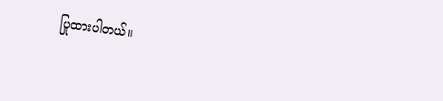ပြုထားပါတယ်။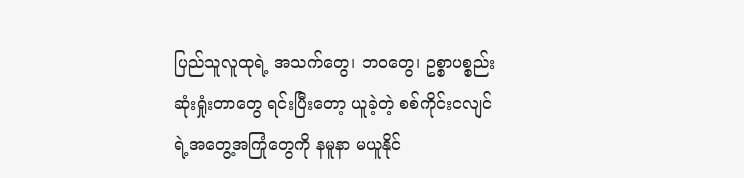ပြည်သူလူထုရဲ့ အသက်တွေ၊ ဘဝတွေ၊ ဥစ္စာပစ္စည်းဆုံးရှုံးတာတွေ ရင်းပြီးတော့ ယူခဲ့တဲ့ စစ်ကိုင်းငလျင်ရဲ့အတွေ့အကြုံတွေကို နမူနာ မယူနိုင်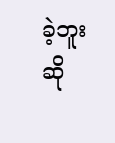ခဲ့ဘူးဆို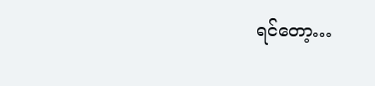ရင်‌တော့…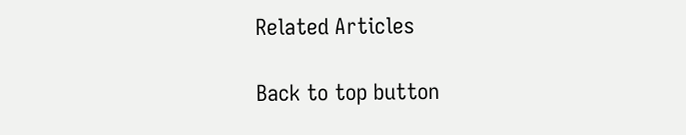Related Articles

Back to top button